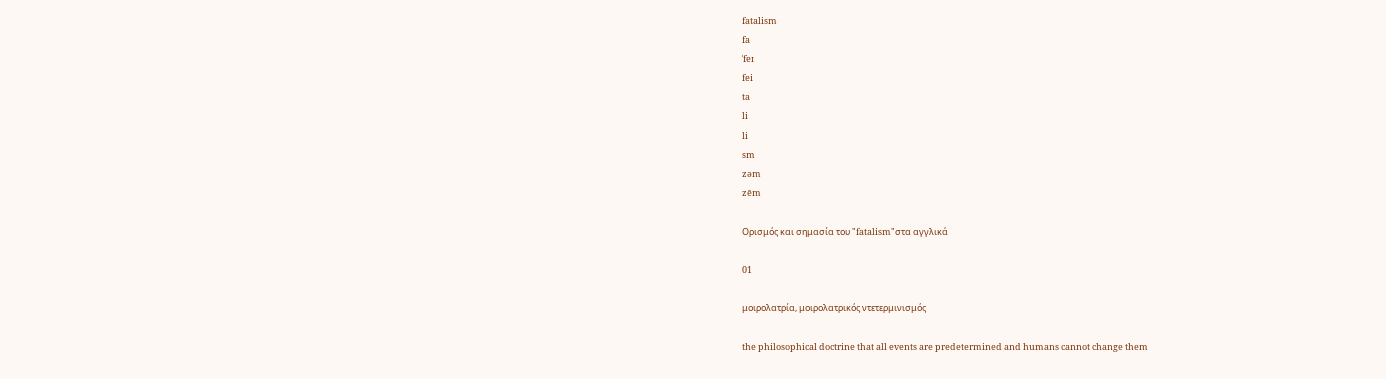fatalism
fa
ˈfeɪ
fei
ta
li
li
sm
zəm
zēm

Ορισμός και σημασία του "fatalism"στα αγγλικά

01

μοιρολατρία, μοιρολατρικός ντετερμινισμός

the philosophical doctrine that all events are predetermined and humans cannot change them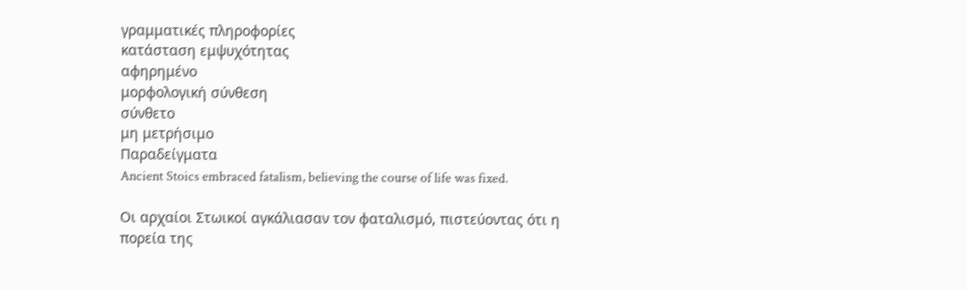γραμματικές πληροφορίες
κατάσταση εμψυχότητας
αφηρημένο
μορφολογική σύνθεση
σύνθετο
μη μετρήσιμο
Παραδείγματα
Ancient Stoics embraced fatalism, believing the course of life was fixed.

Οι αρχαίοι Στωικοί αγκάλιασαν τον φαταλισμό, πιστεύοντας ότι η πορεία της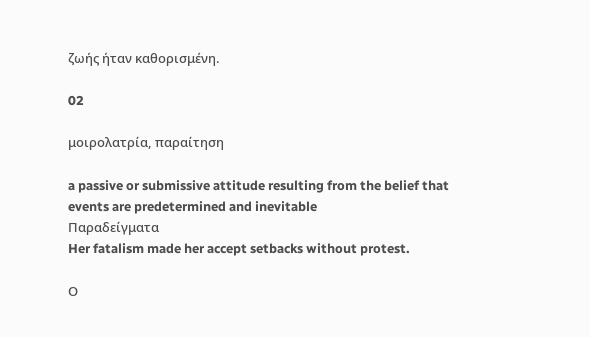ζωής ήταν καθορισμένη.

02

μοιρολατρία, παραίτηση

a passive or submissive attitude resulting from the belief that events are predetermined and inevitable
Παραδείγματα
Her fatalism made her accept setbacks without protest.

Ο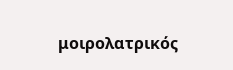μοιρολατρικός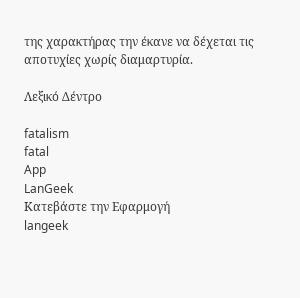της χαρακτήρας την έκανε να δέχεται τις αποτυχίες χωρίς διαμαρτυρία.

Λεξικό Δέντρο

fatalism
fatal
App
LanGeek
Κατεβάστε την Εφαρμογή
langeek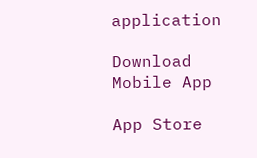application

Download Mobile App

App Store